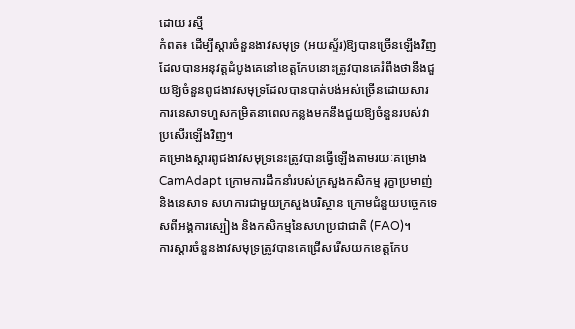ដោយ រស្មី
កំពត៖ ដើម្បីស្តារចំនួនងាវសមុទ្រ (អយស្ទ័រ)ឱ្យបានច្រើនឡើងវិញ ដែលបានអនុវត្តដំបូងគេនៅខេត្តកែបនោះត្រូវបានគេរំពឹងថានឹងជួយឱ្យចំនួនពូជងាវសមុទ្រដែលបានបាត់បង់អស់ច្រើនដោយសារការនេសាទហួសកម្រិតនាពេលកន្លងមកនឹងជួយឱ្យចំនួនរបស់វាប្រសើរឡើងវិញ។
គម្រោងស្តារពូជងាវសមុទ្រនេះត្រូវបានធ្វើឡើងតាមរយៈគម្រោង CamAdapt ក្រោមការដឹកនាំរបស់ក្រសួងកសិកម្ម រុក្ខាប្រមាញ់ និងនេសាទ សហការជាមួយក្រសួងបរិស្ថាន ក្រោមជំនួយបច្ចេកទេសពីអង្គការស្បៀង និងកសិកម្មនៃសហប្រជាជាតិ (FAO)។
ការស្តារចំនួនងាវសមុទ្រត្រូវបានគេជ្រើសរើសយកខេត្តកែប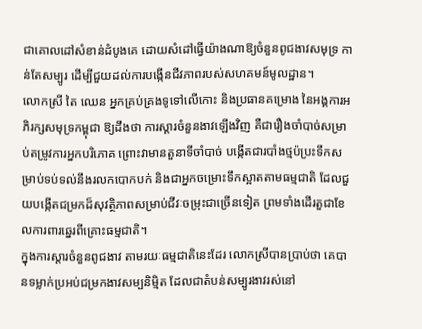ជាគោលដៅសំខាន់ដំបូងគេ ដោយសំដៅធ្វើយ៉ាងណាឱ្យចំនួនពូជងាវសមុទ្រ កាន់តែសម្បូរ ដើម្បីជួយដល់ការបង្កើនជីវភាពរបស់សហគមន៍មូលដ្ឋាន។
លោកស្រី តៃ ឈេន អ្នកគ្រប់គ្រងទូទៅលើកោះ និងប្រធានគម្រោង នៃអង្គការអភិរក្សសមុទ្រកម្ពុជា ឱ្យដឹងថា ការស្តារចំនួនងាវឡើងវិញ គឺជារឿងចាំបាច់សម្រាប់តម្រូវការអ្នកបរិភោគ ព្រោះវាមានតួនាទីចាំបាច់ បង្កើតជារបាំងថ្មប៉ប្រះទឹកសម្រាប់ទប់ទល់នឹងរលកបោកបក់ និងជាអ្នកចម្រោះទឹកស្អាតតាមធម្មជាតិ ដែលជួយបង្កើតជម្រកដ៏សុវត្ថិភាពសម្រាប់ជីវៈចម្រុះជាច្រើនទៀត ព្រមទាំងដើរតួជាខែលការពារឆ្នេរពីគ្រោះធម្មជាតិ។
ក្នុងការស្តារចំនួនពូជងាវ តាមរយៈធម្មជាតិនេះដែរ លោកស្រីបានប្រាប់ថា គេបានទម្លាក់ប្រអប់ជម្រកងាវសម្បនិម្មិត ដែលជាតំបន់សម្បូរងាវរស់នៅ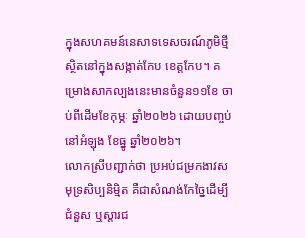ក្នុងសហគមន៍នេសាទទេសចរណ៍ភូមិថ្មី ស្ថិតនៅក្នុងសង្កាត់កែប ខេត្តកែប។ គម្រោងសាកល្បងនេះមានចំនួន១១ខែ ចាប់ពីដើមខែកុម្ភៈ ឆ្នាំ២០២៦ ដោយបញ្ចប់នៅអំឡុង ខែធ្នូ ឆ្នាំ២០២៦។
លោកស្រីបញ្ជាក់ថា ប្រអប់ជម្រកងាវសមុទ្រសិប្បនិម្មិត គឺជាសំណង់កែច្នៃដើម្បីជំនួស ឬស្តារជ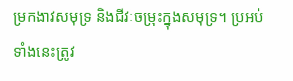ម្រកងាវសមុទ្រ និងជីវៈចម្រុះក្នុងសមុទ្រ។ ប្រអប់ទាំងនេះត្រូវ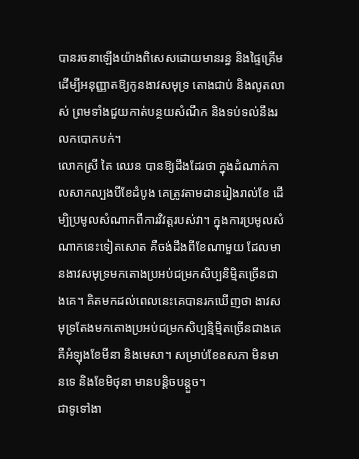បានរចនាឡើងយ៉ាងពិសេសដោយមានរន្ធ និងផ្ទៃគ្រើម ដើម្បីអនុញ្ញាតឱ្យកូនងាវសមុទ្រ តោងជាប់ និងលូតលាស់ ព្រមទាំងជួយកាត់បន្ថយសំណឹក និងទប់ទល់នឹងរលកបោកបក់។
លោកស្រី តៃ ឈេន បានឱ្យដឹងដែរថា ក្នុងដំណាក់កាលសាកល្បងបីខែដំបូង គេត្រូវតាមដានរៀងរាល់ខែ ដើម្បិប្រមូលសំណាកពីការវិវត្តរបស់វា។ ក្នុងការប្រមូលសំណាកនេះទៀតសោត គឺចង់ដឹងពីខែណាមួយ ដែលមានងាវសមុទ្រមកតោងប្រអប់ជម្រកសិប្បនិម្មិតច្រើនជាងគេ។ គិតមកដល់ពេលនេះគេបានរកឃើញថា ងាវសមុទ្រតែងមកតោងប្រអប់ជម្រកសិប្បន្មិម្មិតច្រើនជាងគេ គឺអំឡុងខែមីនា និងមេសា។ សម្រាប់ខែឧសភា មិនមានទេ និងខែមិថុនា មានបន្តិចបន្តួច។
ជាទូទៅងា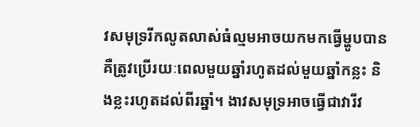វសមុទ្ររីកលូតលាស់ធំល្មមអាចយកមកធ្វើម្ហូបបាន គឺត្រូវប្រើរយៈពេលមួយឆ្នាំរហូតដល់មួយឆ្នាំកន្លះ និងខ្លះរហូតដល់ពីរឆ្នាំ។ ងាវសមុទ្រអាចធ្វើជាវារីវ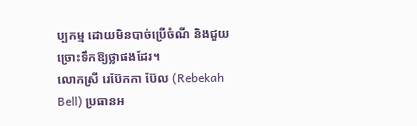ប្បកម្ម ដោយមិនបាច់ប្រើចំណី និងជួយច្រោះទឹកឱ្យថ្លាផងដែរ។
លោកស្រី រេប៊ែកកា ប៊ែល (Rebekah Bell) ប្រធានអ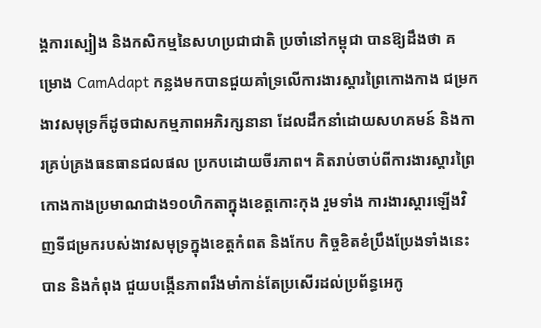ង្គការស្បៀង និងកសិកម្មនៃសហប្រជាជាតិ ប្រចាំនៅកម្ពុជា បានឱ្យដឹងថា គម្រោង CamAdapt កន្លងមកបានជួយគាំទ្រលើការងារស្តារព្រៃកោងកាង ជម្រកងាវសមុទ្រក៏ដូចជាសកម្មភាពអភិរក្សនានា ដែលដឹកនាំដោយសហគមន៍ និងការគ្រប់គ្រងធនធានជលផល ប្រកបដោយចីរភាព។ គិតរាប់ចាប់ពីការងារស្តារព្រៃកោងកាងប្រមាណជាង១០ហិកតាក្នុងខេត្តកោះកុង រួមទាំង ការងារស្ដារឡើងវិញទីជម្រករបស់ងាវសមុទ្រក្នុងខេត្តកំពត និងកែប កិច្ចខិតខំប្រឹងប្រែងទាំងនេះបាន និងកំពុង ជួយបង្កើនភាពរឹងមាំកាន់តែប្រសើរដល់ប្រព័ន្ធអេកូ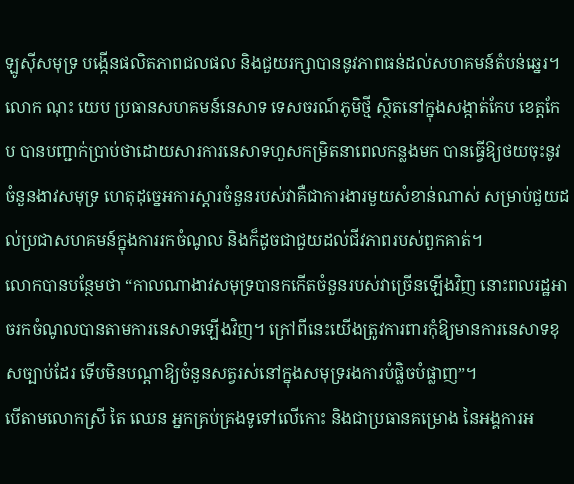ឡូស៊ីសមុទ្រ បង្កើនផលិតភាពជលផល និងជួយរក្សាបាននូវភាពធន់ដល់សហគមន៍តំបន់ឆ្នេរ។
លោក ណុះ យេប ប្រធានសហគមន៍នេសាទ ទេសចរណ៍ភូមិថ្មី ស្ថិតនៅក្នុងសង្កាត់កែប ខេត្តកែប បានបញ្ជាក់ប្រាប់ថាដោយសារការនេសាទហួសកម្រិតនាពេលកន្លងមក បានធ្វើឱ្យថយចុះនូវចំនួនងាវសមុទ្រ ហេតុដុច្នេអការស្តារចំនួនរបស់វាគឺជាការងារមួយសំខាន់ណាស់ សម្រាប់ជួយដល់ប្រជាសហគមន៍ក្នុងការរកចំណូល និងក៏ដូចជាជួយដល់ជីវភាពរបស់ពួកគាត់។
លោកបានបន្ថែមថា “កាលណាងាវសមុទ្របានកកើតចំនួនរបស់វាច្រើនឡើងវិញ នោះពលរដ្ឋអាចរកចំណូលបានតាមការនេសាទឡើងវិញ។ ក្រៅពីនេះយើងត្រូវការពារកុំឱ្យមានការនេសាទខុសច្បាប់ដែរ ទើបមិនបណ្តាឱ្យចំនួនសត្វរស់នៅក្នុងសមុទ្ររងការបំផ្លិចបំផ្លាញ”។
បើតាមលោកស្រី តៃ ឈេន អ្នកគ្រប់គ្រងទូទៅលើកោះ និងជាប្រធានគម្រោង នៃអង្គការអ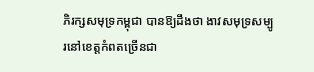ភិរក្សសមុទ្រកម្ពុជា បានឱ្យដឹងថា ងាវសមុទ្រសម្បូរនៅខេត្តកំពតច្រើនជា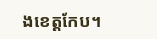ងខេត្តកែប។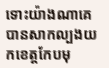ទោះយ៉ាងណាគេបានសាកល្បងយកខេត្តកែបមុ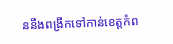ននឹងពង្រីកទៅកាន់ខេត្តកំព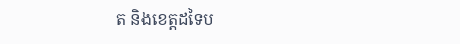ត និងខេត្តដទៃប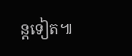ន្តទៀត៕